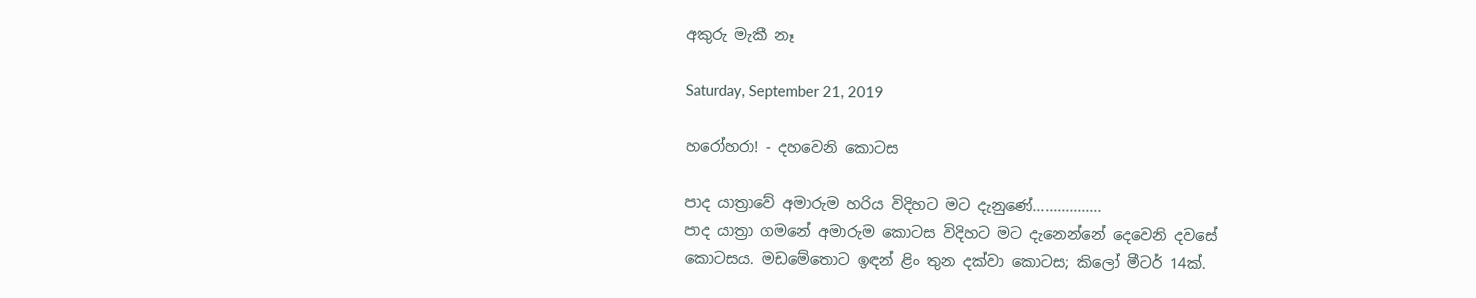අකුරු මැකී නෑ

Saturday, September 21, 2019

හරෝහරා! - දහවෙනි කොටස

පාද යාත්‍රාවේ අමාරුම හරිය විදිහට මට දැනුණේ.................
පාද යාත්‍රා ගමනේ අමාරුම කොටස විදිහට මට දැනෙන්නේ දෙවෙනි දවසේ කොටසය. මඩමේතොට ඉඳන් ළිං තුන දක්වා කොටස; කිලෝ මීටර් 14ක්.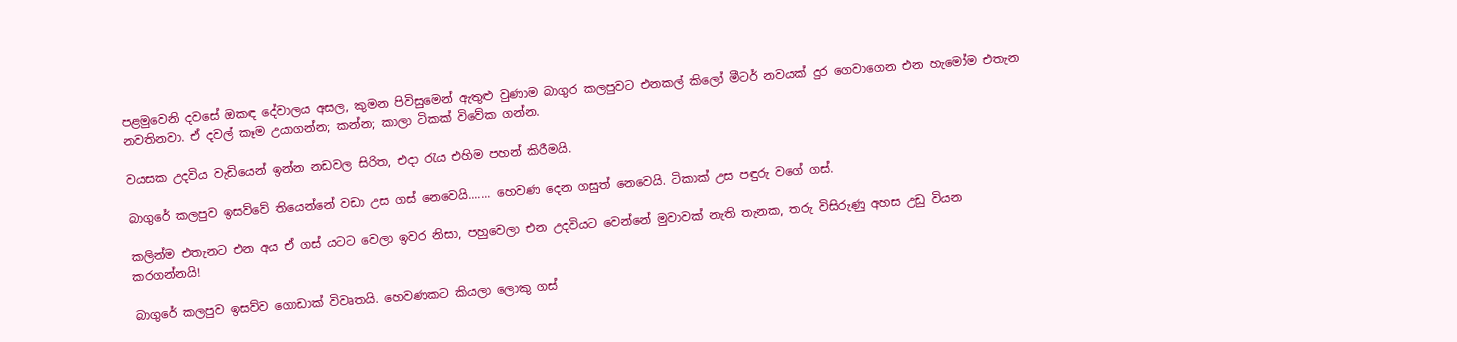පළමුවෙනි දවසේ ඔකඳ දේවාලය අසල, කුමන පිවිසුමෙන් ඇතුළු වුණාම බාගුර කලපුවට එනකල් කිලෝ මීටර් නවයක් දුර ගෙවාගෙන එන හැමෝම එතැන නවතිනවා. ඒ දවල් කෑම උයාගන්න; කන්න; කාලා ටිකක් විවේක ගන්න.

වයසක උදවිය වැඩියෙන් ඉන්න නඩවල සිරිත, එදා රැය එහිම පහන් කිරීමයි.

බාගුරේ කලපුව ඉසව්වේ තියෙන්නේ වඩා උස ගස් නෙවෙයි....... හෙවණ දෙන ගසුත් නෙවෙයි. ටිකාක් උස පඳුරු වගේ ගස්.

කලින්ම එතැනට එන අය ඒ ගස් යටට වෙලා ඉවර නිසා, පහුවෙලා එන උදවියට වෙන්නේ මුවාවක් නැති තැනක, තරු විසිරුණු අහස උඩු වියන කරගන්නයි!

බාගුරේ කලපුව ඉසව්ව ගොඩාක් විවෘතයි. හෙවණකට කියලා ලොකු ගස්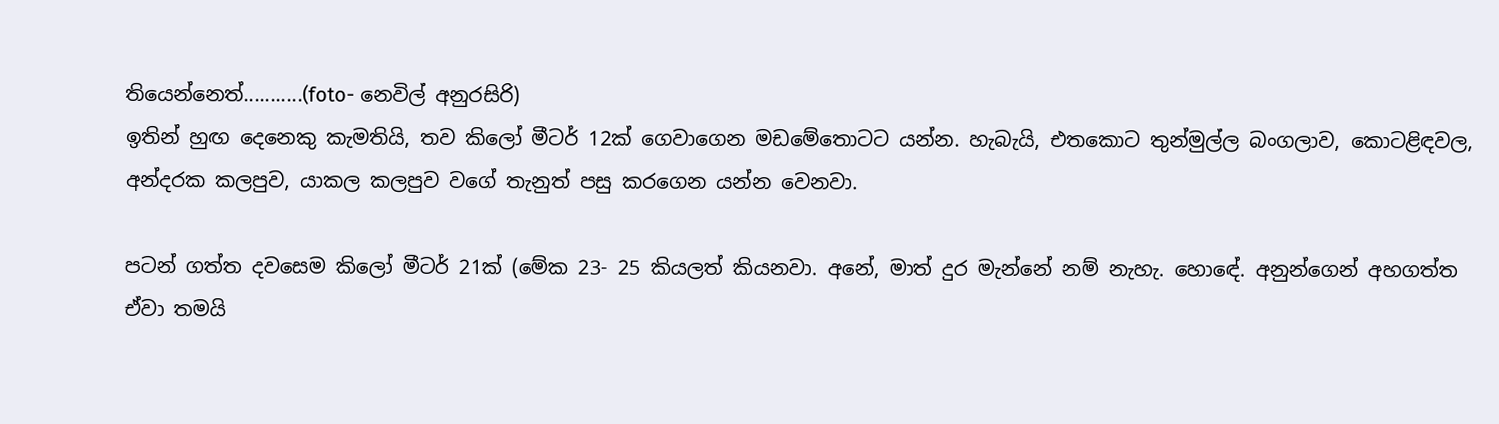තියෙන්නෙත්...........(foto- නෙවිල් අනුරසිරි)
ඉතින් හුඟ දෙනෙකු කැමතියි, තව කිලෝ මීටර් 12ක් ගෙවාගෙන මඩමේතොටට යන්න. හැබැයි, එතකොට තුන්මුල්ල බංගලාව, කොටළිඳවල, අන්දරක කලපුව, යාකල කලපුව වගේ තැනුත් පසු කරගෙන යන්න වෙනවා.

පටන් ගත්ත දවසෙම කිලෝ මීටර් 21ක් (මේක 23- 25 කියලත් කියනවා. අනේ, මාත් දුර මැන්නේ නම් නැහැ. හොඳේ. අනුන්ගෙන් අහගත්ත ඒවා තමයි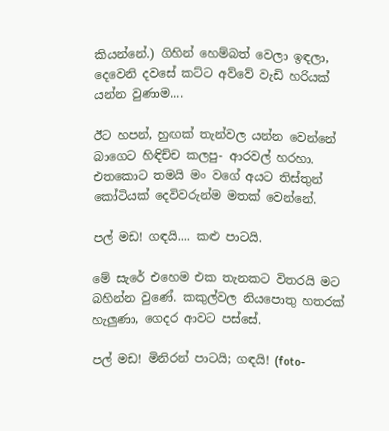කියන්නේ.) ගිහින් හෙම්බත් වෙලා ඉඳලා, දෙවෙනි දවසේ කට්ට අව්වේ වැඩි හරියක් යන්න වුණාම....

ඊට හපන්, හුඟක් තැන්වල යන්න වෙන්නේ බාගෙට හිඳිච්ච කලපු- ආරවල් හරහා.
එතකොට තමයි මං වගේ අයට තිස්තුන් කෝටියක් දෙවිවරුන්ම මතක් වෙන්නේ.

පල් මඩ! ගඳයි.... කළු පාටයි.

මේ සැරේ එහෙම එක තැනකට විතරයි මට බහින්න වුණේ. කකුල්වල නියපොතු හතරක් හැලුණා, ගෙදර ආවට පස්සේ.

පල් මඩ! මිනිරන් පාටයි; ගඳයි! (foto-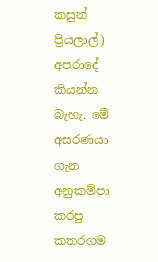කසුන් ප්‍රියලාල්)
අපරාදේ කියන්න බැහැ. මේ අසරණයා ගැන අනුකම්පා කරපු කතරගම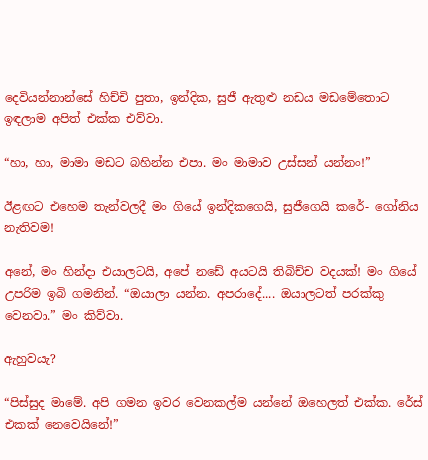දෙවියන්නාන්සේ හිච්චි පුතා, ඉන්දික, සුජී ඇතුළු නඩය මඩමේතොට ඉඳලාම අපිත් එක්ක එව්වා.

“හා, හා, මාමා මඩට බහින්න එපා. මං මාමාව උස්සන් යන්නං!”

ඊළඟට එහෙම තැන්වලදී මං ගියේ ඉන්දිකගෙයි, සුජීගෙයි කරේ- ගෝනිය නැතිවම!

අනේ, මං හින්දා එයාලටයි, අපේ නඩේ අයටයි තිබිච්ච වදයක්! මං ගියේ උපරිම ඉබි ගමනින්. “ඔයාලා යන්න. අපරාදේ.... ඔයාලටත් පරක්කු වෙනවා.” මං කිව්වා.

ඇහුවයැ?

“පිස්සුද මාමේ. අපි ගමන ඉවර වෙනකල්ම යන්නේ ඔහෙලත් එක්ක. රේස් එකක් නෙවෙයිනේ!”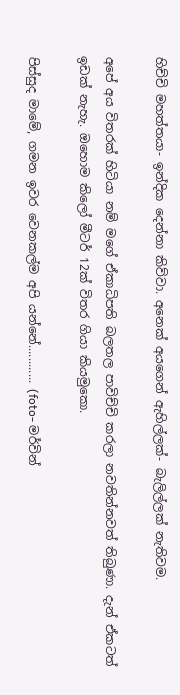හිච්චි මහත්තයා- ඉන්දික දෙන්නා කිව්වා. අනෙක් අයගෙන් ඇහිල්ලක්- බැලිල්ලක් නැතිවම.

අපේ අය විතරක් හිටියා නම් මගේ ඒකාධිපති බලතල පාවිච්චි කරලා නවතින්නවත් තිබුණා. දැන් ඒකටත් ඉඩක් නැහැ. ඔහොම කිලෝ මීටර් 12ක් විතර ගියා කියමුකො.

පිස්සුද මාමේ, ගමන ඉවර වෙනකල්ම අපි යන්නේ............ (foto- මර්වින්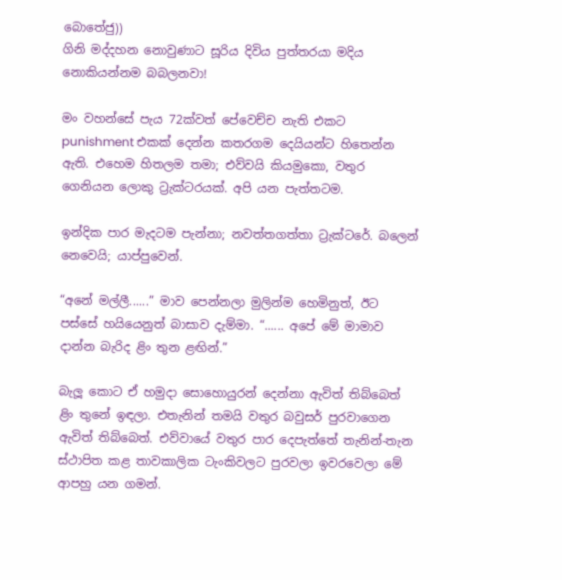බොතේජු))
ගිනි මද්දහන නොවුණාට සූරිය දිවිය පුත්තරයා මදිය නොකියන්නම බබලනවා!

මං වහන්සේ පැය 72ක්වත් පේවෙච්ච නැති එකට punishment එකක් දෙන්න කතරගම දෙයියන්ට හිතෙන්න ඇති. එහෙම හිතලම තමා; එව්වයි කියමුකො, වතුර ගෙනියන ලොකු ට්‍රැක්ටරයක්. අපි යන පැත්තටම.

ඉන්දික පාර මැදටම පැන්නා; නවත්තගත්තා ට්‍රැක්ටරේ. බලෙන් නෙවෙයි; යාප්පුවෙන්.

“අනේ මල්ලී......” මාව පෙන්නලා මුලින්ම හෙමිනුත්, ඊට පස්සේ හයියෙනුත් බාසාව දැම්මා. “...... අපේ මේ මාමාව දාන්න බැරිද ළිං තුන ළඟින්.”

බැලූ කොට ඒ හමුදා සොහොයුරන් දෙන්නා ඇවිත් තිබ්බෙත් ළිං තුනේ ඉඳලා. එතැනින් තමයි වතුර බවුසර් පුරවාගෙන ඇවිත් තිබ්බෙත්. එව්වායේ වතුර පාර දෙපැත්තේ තැනින්-තැන ස්ථාපිත කළ තාවකාලික ටැංකිවලට පුරවලා ඉවරවෙලා මේ ආපහු යන ගමන්.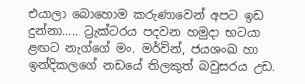එයාලා බොහොම කරුණාවෙන් අපට ඉඩ දුන්නා..... ට්‍රැක්ටරය පදවන හමුදා භටයා ළඟට නැග්ගේ මං. මර්වින්, ජයශංඛ හා ඉන්දිකලගේ නඩයේ තිලකුත් බවුසරය උඩ.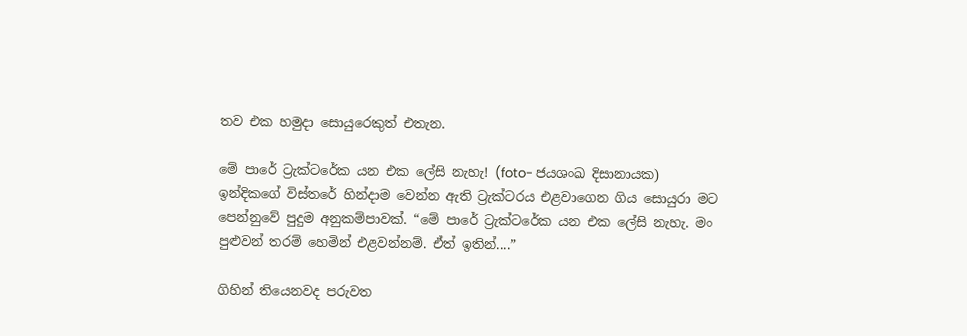තව එක හමුදා සොයුරෙකුත් එතැන.

මේ පාරේ ට්‍රැක්ටරේක යන එක ලේසි නැහැ! (foto- ජයශංඛ දිසානායක)
ඉන්දිකගේ විස්තරේ හින්දාම වෙන්න ඇති ට්‍රැක්ටරය එළවාගෙන ගිය සොයුරා මට පෙන්නුවේ පුදුම අනුකම්පාවක්. “මේ පාරේ ට්‍රැක්ටරේක යන එක ලේසි නැහැ. මං පුළුවන් තරම් හෙමින් එළවන්නම්. ඒත් ඉතින්....”

ගිහින් තියෙනවද පරුවත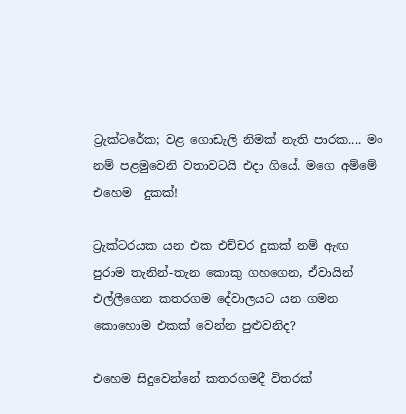ට්‍රැක්ටරේක; වළ ගොඩැලි නිමක් නැති පාරක.... මං නම් පළමුවෙනි වතාවටයි එදා ගියේ. මගෙ අම්මේ එහෙම  දුකක්!

ට්‍රැක්ටරයක යන එක එච්චර දුකක් නම් ඇඟ පුරාම තැනින්-තැන කොකු ගහගෙන, ඒවායින් එල්ලීගෙන කතරගම දේවාලයට යන ගමන කොහොම එකක් වෙන්න පුළුවනිද?

එහෙම සිදුවෙන්නේ කතරගමදී විතරක්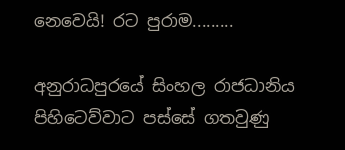නෙවෙයි! රට පුරාම.........

අනුරාධපුරයේ සිංහල රාජධානිය පිහිටෙව්වාට පස්සේ ගතවුණු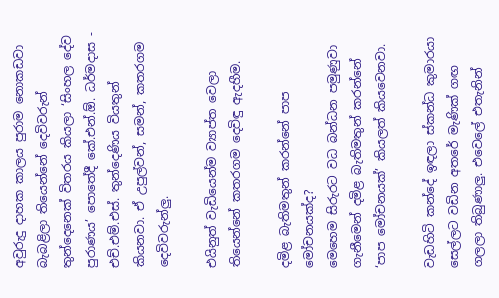අවුරුදු දාහක කාලය පුරාම නොකඩවා බැබළිලා තියෙන්නේ දෙවිවරුන් තුන්දෙනෙක් විතරය කියලා ‘සිංහල දේව පුරාණය’ පොතේදී කේ.එන්.ඕ. ධර්මදාස - එච්.එම්.එස්. තුන්දෙණිය වියතුන් කියනවා. ඒ උපුල්වන්, සමන්, කතරගම දෙවිවරුන්ලු.

එයිනුත් වැඩියෙන්ම ව්‍යාප්ත වෙලා තියෙන්නේ කතරගම දෙවිඳු ඇදහීම.

දමිළ බැතිමතුන් කරන්නේ පාප මෝචනයක්ද?
මෙහෙම සිරුරට වධ බන්ධන පමුණුවා ගැනීමෙන් දමිළ බැතිමතුන් කරන්නේ ‘පාප මෝචනයක්’ කියලත් කියවෙනවා.

වැඩහිටි කන්දේ ඉඳලා ස්කන්ධ කුමාරයා සෙල්ලට වඩින අතරේ මැණික් ගඟ ගලලා තිබුණාලු. එවෙලේ එතැනින්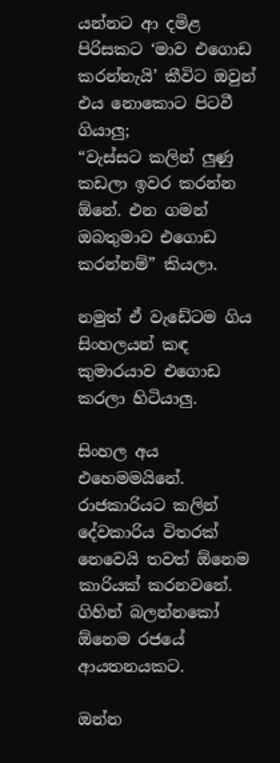යන්නට ආ දමිළ පිරිසකට ‘මාව එගොඩ කරන්නැයි’ කීවිට ඔවුන් එය නොකොට පිටවී ගියාලු;
“වැස්සට කලින් ලුණු කඩලා ඉවර කරන්න ඕනේ. එන ගමන් ඔබතුමාව එගොඩ කරන්නම්” කියලා.

නමුත් ඒ වැඩේටම ගිය සිංහලයන් කඳ කුමාරයාව එගොඩ කරලා හිටියාලු.

සිංහල අය එහෙමමයිනේ. රාජකාරියට කලින් දේවකාරිය විතරක් නෙවෙයි තවත් ඕනෙම කාරියක් කරනවනේ. ගිහින් බලන්නකෝ ඕනෙම රජයේ ආයතනයකට.

ඔන්න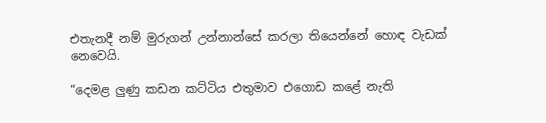එතැනදී නම් මුරුගන් උන්නාන්සේ කරලා තියෙන්නේ හොඳ වැඩක් නෙවෙයි.

“දෙමළ ලුණු කඩන කට්ටිය එතුමාව එගොඩ කළේ නැති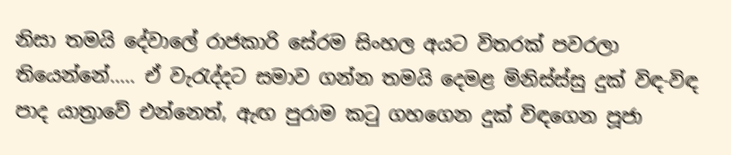නිසා තමයි දේවාලේ රාජකාරි සේරම සිංහල අයට විතරක් පවරලා තියෙන්නේ..... ඒ වැරැද්දට සමාව ගන්න තමයි දෙමළ මිනිස්ස්සු දුක් විඳ-විඳ පාද යාත්‍රාවේ එන්නෙත්, ඇඟ පුරාම කටු ගහගෙන දුක් විඳගෙන පූජා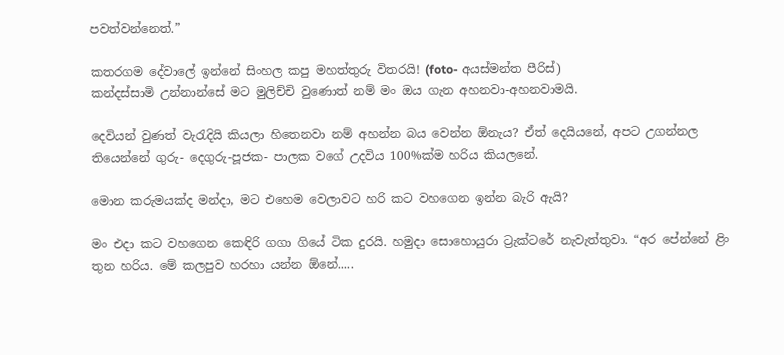පවත්වන්නෙත්.”

කතරගම දේවාලේ ඉන්නේ සිංහල කපු මහත්තුරු විතරයි! (foto- අයස්මන්ත පීරිස්)
කන්දස්සාමි උන්නාන්සේ මට මුලිච්චි වුණොත් නම් මං ඔය ගැන අහනවා-අහනවාමයි.

දෙවියන් වුණත් වැරැදියි කියලා හිතෙනවා නම් අහන්න බය වෙන්න ඕනැය? ඒත් දෙයියනේ, අපට උගන්නල තියෙන්නේ ගුරු- දෙගුරු-පූජක- පාලක වගේ උදවිය 100%ක්ම හරිය කියලනේ.

මොන කරුමයක්ද මන්දා, මට එහෙම වෙලාවට හරි කට වහගෙන ඉන්න බැරි ඇයි?

මං එදා කට වහගෙන කෙඳිරි ගගා ගියේ ටික දුරයි. හමුදා සොහොයුරා ට්‍රැක්ටරේ නැවැත්තුවා. “අර පේන්නේ ළිං තුන හරිය. මේ කලපුව හරහා යන්න ඕනේ.....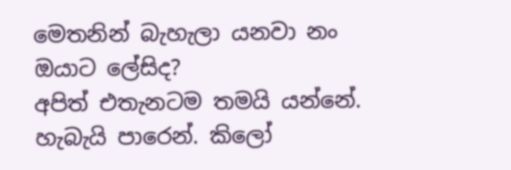මෙතනින් බැහැලා යනවා නං ඔයාට ලේසිද?
අපිත් එතැනටම තමයි යන්නේ. හැබැයි පාරෙන්. කිලෝ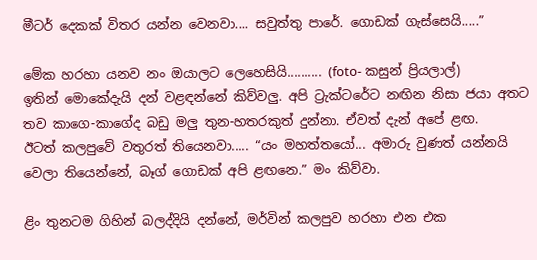මීටර් දෙකක් විතර යන්න වෙනවා.... සවුත්තු පාරේ. ගොඩක් ගැස්සෙයි.....”

මේක හරහා යනව නං ඔයාලට ලෙහෙසියි.......... (foto- කසුන් ප්‍රියලාල්)
ඉතින් මොකේදැයි දන් වළඳන්නේ කිව්වලු. අපි ට්‍රැක්ටරේට නඟින නිසා ජයා අතට තව කාගෙ-කාගේද බඩු මලු තුන-හතරකුත් දුන්නා. ඒවත් දැන් අපේ ළඟ.
ඊටත් කලපුවේ වතුරත් තියෙනවා..... “යං මහත්තයෝ... අමාරු වුණත් යන්නයි වෙලා තියෙන්නේ, බෑග් ගොඩක් අපි ළඟනෙ.” මං කිව්වා.

ළිං තුනටම ගිහින් බලද්දියි දන්නේ, මර්වින් කලපුව හරහා එන එක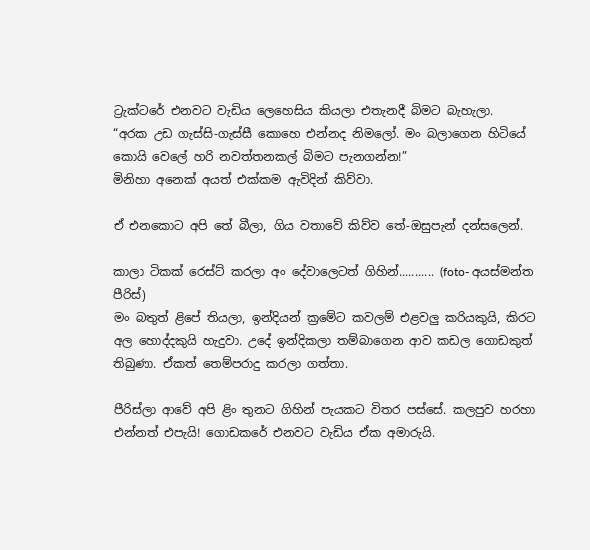ට්‍රැක්ටරේ එනවට වැඩිය ලෙහෙසිය කියලා එතැනදී බිමට බැහැලා.
“අරක උඩ ගැස්සි-ගැස්සී කොහෙ එන්නද නිමලෝ. මං බලාගෙන හිටියේ කොයි වෙලේ හරි නවත්තනකල් බිමට පැනගන්න!”
මිනිහා අනෙක් අයත් එක්කම ඇවිදින් කිව්වා.

ඒ එනකොට අපි තේ බීලා, ගිය වතාවේ කිව්ව තේ-ඔසුපැන් දන්සලෙන්.

කාලා ටිකක් රෙස්ට් කරලා අං දේවාලෙටත් ගිහින්........... (foto- අයස්මන්ත පීරිස්)
මං බතුත් ළිපේ තියලා, ඉන්දියන් ක්‍රමේට කවලම් එළවලු කරියකුයි, කිරට අල හොද්දකුයි හැදුවා. උදේ ඉන්දිකලා තම්බාගෙන ආව කඩල ගොඩකුත් තිබුණා. ඒකත් තෙම්පරාදු කරලා ගත්තා.

පීරිස්ලා ආවේ අපි ළිං තුනට ගිහින් පැයකට විතර පස්සේ. කලපුව හරහා එන්නත් එපැයි! ගොඩකරේ එනවට වැඩිය ඒක අමාරුයි.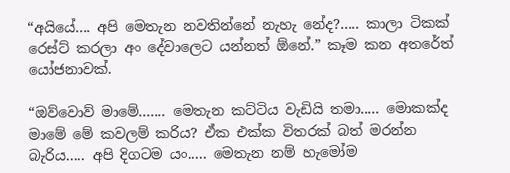“අයියේ.... අපි මෙතැන නවතින්නේ නැහැ නේද?..... කාලා ටිකක් රෙස්ට් කරලා අං දේවාලෙට යන්නත් ඕනේ.” කෑම කන අතරේත් යෝජනාවක්.

“ඔව්වොව් මාමේ....... මෙතැන කට්ටිය වැඩියි තමා..... මොකක්ද මාමේ මේ කවලම් කරිය? ඒක එක්ක විතරක් බත් මරන්න බැරිය..... අපි දිගටම යං..... මෙතැන නම් හැමෝම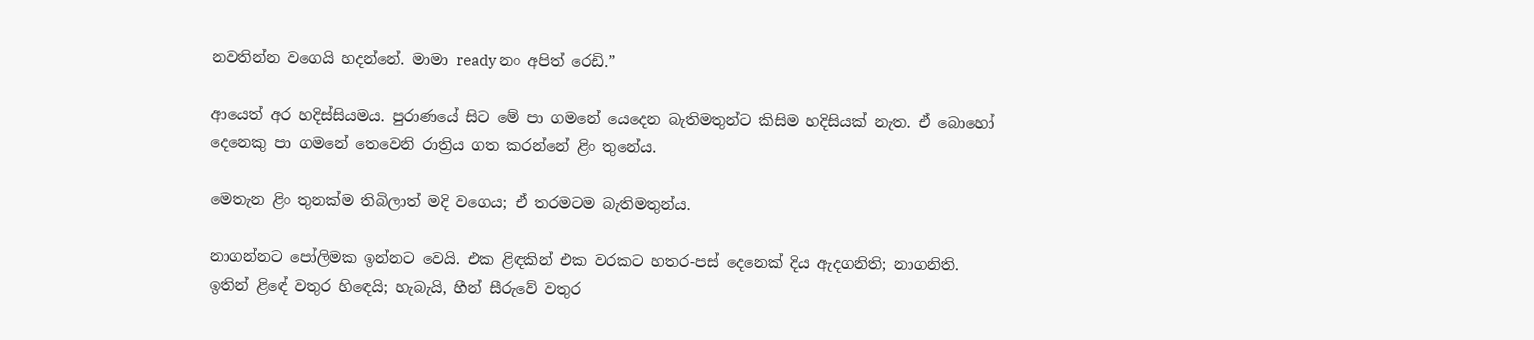නවතින්න වගෙයි හදන්නේ. මාමා ready නං අපිත් රෙඩි.”

ආයෙත් අර හදිස්සියමය. පුරාණයේ සිට මේ පා ගමනේ යෙදෙන බැතිමතුන්ට කිසිම හදිසියක් නැත. ඒ බොහෝ දෙනෙකු පා ගමනේ තෙවෙනි රාත්‍රිය ගත කරන්නේ ළිං තුනේය.

මෙතැන ළිං තුනක්ම තිබිලාත් මදි වගෙය; ඒ තරමටම බැතිමතුන්ය.

නාගන්නට පෝලිමක ඉන්නට වෙයි. එක ළිඳකින් එක වරකට හතර-පස් දෙනෙක් දිය ඇදගනිති; නාගනිති. ඉතින් ළිඳේ වතුර හිඳෙයි; හැබැයි, හීන් සීරුවේ වතුර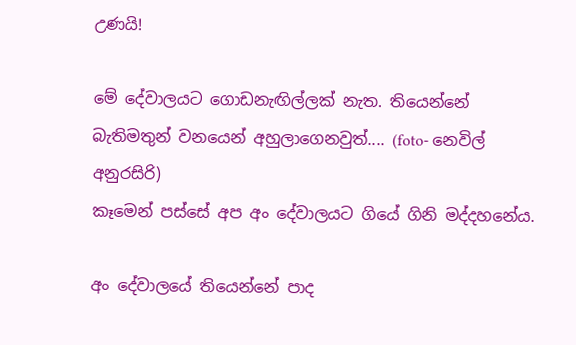උණයි!

මේ දේවාලයට ගොඩනැඟිල්ලක් නැත. තියෙන්නේ බැතිමතුන් වනයෙන් අහුලාගෙනවුත්.... (foto- නෙවිල් අනුරසිරි)
කෑමෙන් පස්සේ අප අං දේවාලයට ගියේ ගිනි මද්දහනේය.

අං දේවාලයේ තියෙන්නේ පාද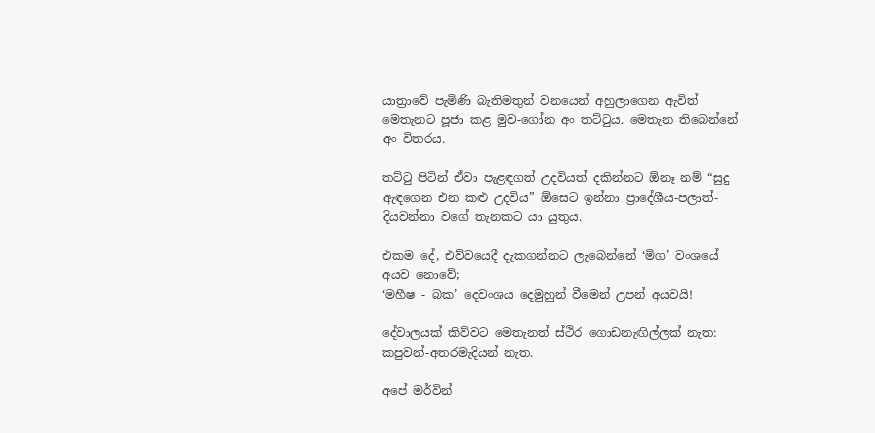යාත්‍රාවේ පැමිණි බැතිමතුන් වනයෙන් අහුලාගෙන ඇවිත් මෙතැනට පූජා කළ මුව-ගෝන අං තට්ටුය. මෙතැන තිබෙන්නේ අං විතරය.

තට්ටු පිටින් ඒවා පැළඳගත් උදවියත් දකින්නට ඕනෑ නම් “සුදු ඇඳගෙන එන කළු උදවිය” ඕසෙට ඉන්නා ප්‍රාදේශීය-පලාත්-දියවන්නා වගේ තැනකට යා යුතුය.

එකම දේ, එව්වයෙදී දැකගන්නට ලැබෙන්නේ ‘මිග’ වංශයේ අයව නොවේ;
‘මහීෂ - බක’ දෙවංශය දෙමුහුන් වීමෙන් උපන් අයවයි!

දේවාලයක් කිව්වට මෙතැනත් ස්ථිර ගොඩනැඟිල්ලක් නැත: කපුවන්-අතරමැදියන් නැත.

අපේ මර්වින්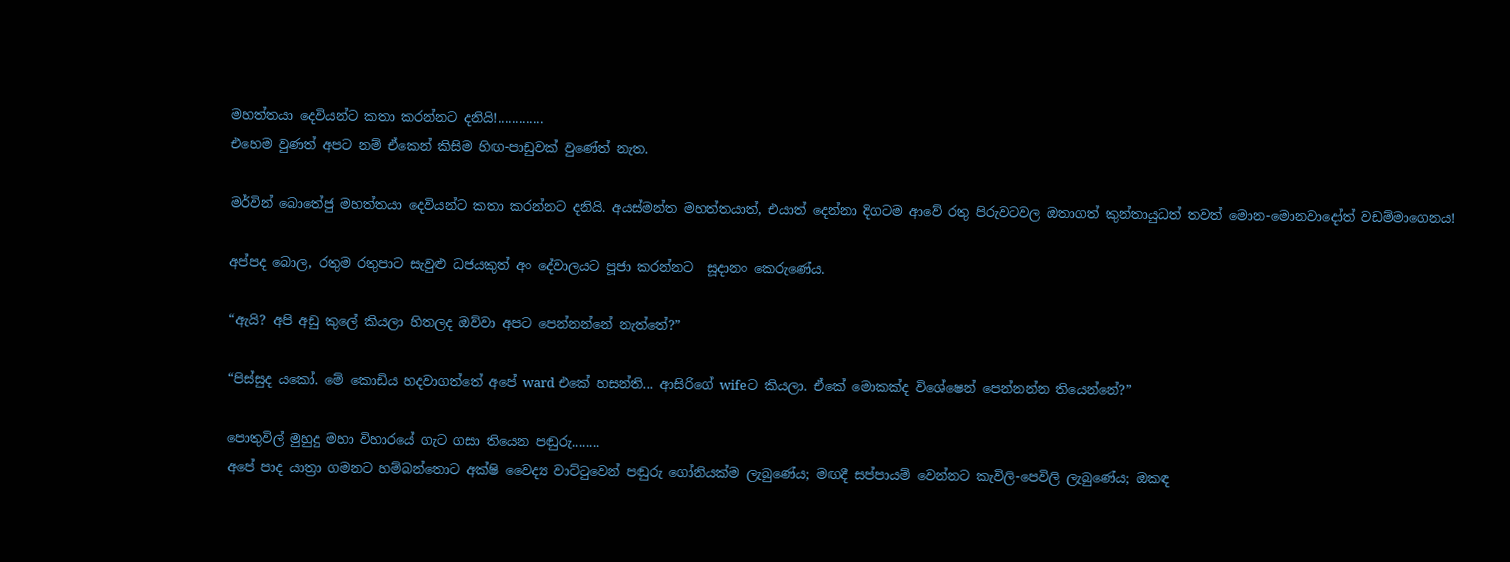මහත්තයා දෙවියන්ට කතා කරන්නට දනියි!.............
එහෙම වුණත් අපට නම් ඒකෙන් කිසිම හිඟ-පාඩුවක් වුණේත් නැත.

මර්වින් බොතේජු මහත්තයා දෙවියන්ට කතා කරන්නට දනියි. අයස්මන්ත මහත්තයාත්, එයාත් දෙන්නා දිගටම ආවේ රතු පිරුවටවල ඔතාගත් කුන්තායුධත් තවත් මොන-මොනවාදෝත් වඩම්මාගෙනය!

අප්පද බොල, රතුම රතුපාට සැවුළු ධජයකුත් අං දේවාලයට පූජා කරන්නට  සූදානං කෙරුණේය.

“ඇයි? අපි අඩු කුලේ කියලා හිතලද ඔව්වා අපට පෙන්නන්නේ නැත්තේ?”

“පිස්සුද යකෝ. මේ කොඩිය හදවාගත්තේ අපේ ward එකේ හසන්ති... ආසිරිගේ wifeට කියලා. ඒකේ මොකක්ද විශේෂෙන් පෙන්නන්න තියෙන්නේ?”

පොතුවිල් මුහුදු මහා විහාරයේ ගැට ගසා තියෙන පඬුරු........
අපේ පාද යාත්‍රා ගමනට හම්බන්තොට අක්ෂි වෛද්‍ය වාට්ටුවෙන් පඬුරු ගෝනියක්ම ලැබුණේය; මඟදී සප්පායම් වෙන්නට කැවිලි-පෙවිලි ලැබුණේය; ඔකඳ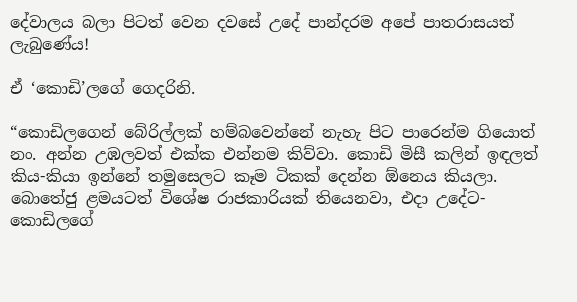දේවාලය බලා පිටත් වෙන දවසේ උදේ පාන්දරම අපේ පාතරාසයත් ලැබුණේය!

ඒ ‘කොඩි’ලගේ ගෙදරිනි.

“කොඩිලගෙන් බේරිල්ලක් හම්බවෙන්නේ නැහැ පිට පාරෙන්ම ගියොත් නං. අන්න උඹලවත් එක්ක එන්නම කිව්වා. කොඩි මිසී කලින් ඉඳලත් කිය-කියා ඉන්නේ තමුසෙලට කෑම ටිකක් දෙන්න ඕනෙය කියලා. බොතේජු ළමයටත් විශේෂ රාජකාරියක් තියෙනවා, එදා උදේට- කොඩිලගේ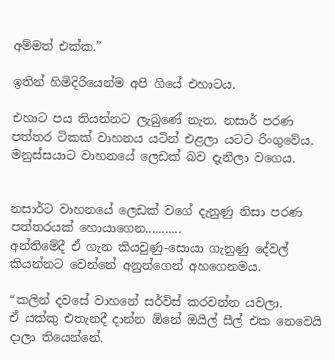අම්මත් එක්ක.”

ඉතින් හිමිදිරියෙන්ම අපි ගියේ එහාටය.

එහාට පය තියන්නට ලැබුණේ නැත. නසාර් පරණ පත්තර ටිකක් වාහනය යටින් එළලා යටට රිංගුවේය. මනුස්සයාට වාහනයේ ලෙඩක් බව දැනිලා වගෙය.


නසාර්ට වාහනයේ ලෙඩක් වගේ දැනුණු නිසා පරණ පත්තරයක් හොයාගෙන...........
අන්තිමේදී ඒ ගැන කියවුණු-සොයා ගැනුණු දේවල් කියන්නට වෙන්නේ අනුන්ගෙන් අහගෙනමය.

“කලින් දවසේ වාහනේ සර්විස් කරවන්න යවලා.
ඒ යක්කු එතැනදී දාන්න ඕනේ ඔයිල් සීල් එක නෙවෙයි දාලා තියෙන්නේ.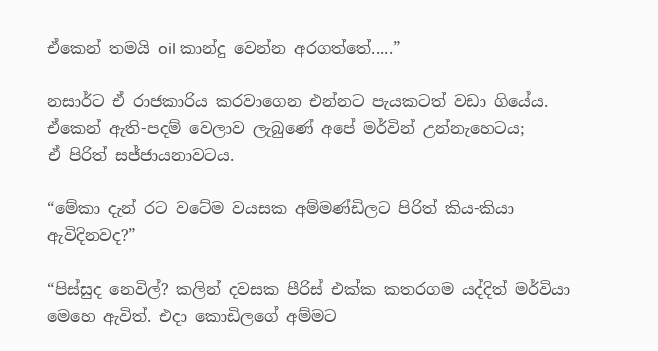ඒකෙන් තමයි oil කාන්දු වෙන්න අරගත්තේ.....”

නසාර්ට ඒ රාජකාරිය කරවාගෙන එන්නට පැයකටත් වඩා ගියේය.
ඒකෙන් ඇති-පදම් වෙලාව ලැබුණේ අපේ මර්වින් උන්නැහෙටය;
ඒ පිරිත් සජ්ජායනාවටය.

“මේකා දැන් රට වටේම වයසක අම්මණ්ඩිලට පිරිත් කිය-කියා ඇවිදිනවද?”

“පිස්සුද නෙවිල්? කලින් දවසක පීරිස් එක්ක කතරගම යද්දිත් මර්වියා මෙහෙ ඇවිත්. එදා කොඩිලගේ අම්මට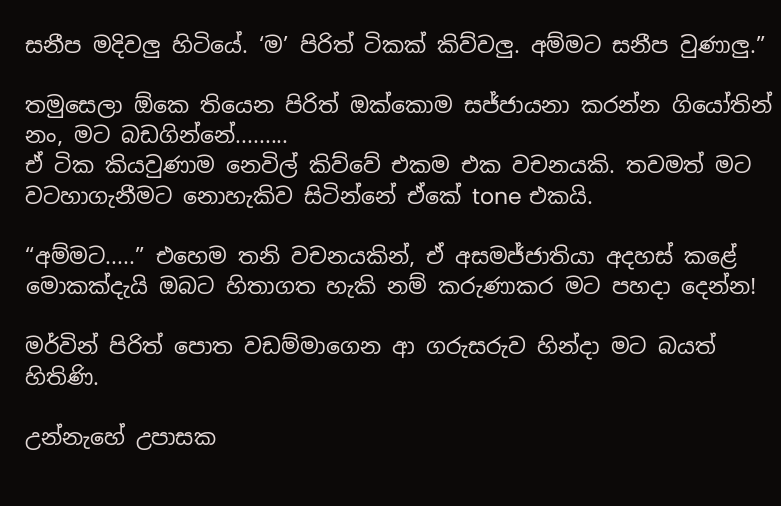සනීප මදිවලු හිටියේ. ‘ම’ පිරිත් ටිකක් කිව්වලු. අම්මට සනීප වුණාලු.”

තමුසෙලා ඕකෙ තියෙන පිරිත් ඔක්කොම සජ්ජායනා කරන්න ගියෝතින් නං, මට බඩගින්නේ.........
ඒ ටික කියවුණාම නෙවිල් කිව්වේ එකම එක වචනයකි. තවමත් මට වටහාගැනීමට නොහැකිව සිටින්නේ ඒකේ tone එකයි.

“අම්මට.....” එහෙම තනි වචනයකින්, ඒ අසමජ්ජාතියා අදහස් කළේ මොකක්දැයි ඔබට හිතාගත හැකි නම් කරුණාකර මට පහදා දෙන්න!

මර්වින් පිරිත් පොත වඩම්මාගෙන ආ ගරුසරුව හින්දා මට බයත් හිතිණි.

උන්නැහේ උපාසක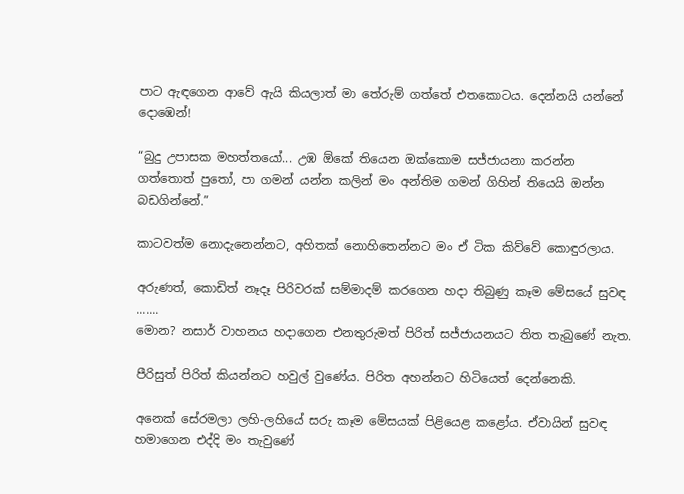පාට ඇඳගෙන ආවේ ඇයි කියලාත් මා තේරුම් ගත්තේ එතකොටය. දෙන්නයි යන්නේ දොඹෙන්!

“බුදු උපාසක මහත්තයෝ... උඹ ඕකේ තියෙන ඔක්කොම සජ්ජායනා කරන්න ගත්තොත් පුතෝ, පා ගමන් යන්න කලින් මං අන්තිම ගමන් ගිහින් තියෙයි ඔන්න බඩගින්නේ.”

කාටවත්ම නොදැනෙන්නට, අහිතක් නොහිතෙන්නට මං ඒ ටික කිව්වේ කොඳුරලාය.

අරුණත්, කොඩිත් නෑදෑ පිරිවරක් සම්මාදම් කරගෙන හදා තිබුණු කෑම මේසයේ සුවඳ .......
මොන? නසාර් වාහනය හදාගෙන එනතුරුමත් පිරිත් සජ්ජායනයට තිත තැබුණේ නැත.

පීරිසුත් පිරිත් කියන්නට හවුල් වුණේය. පිරිත අහන්නට හිටියෙත් දෙන්නෙකි.

අනෙක් සේරමලා ලහි-ලහියේ සරු කෑම මේසයක් පිළියෙළ කළෝය. ඒවායින් සුවඳ හමාගෙන එද්දි මං තැවුණේ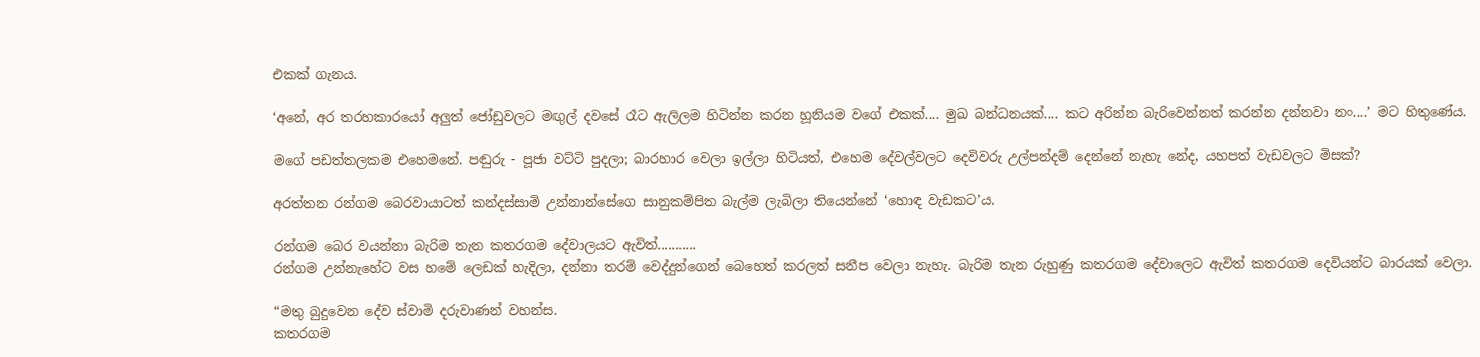එකක් ගැනය.

‘අනේ, අර තරහකාරයෝ අලුත් ජෝඩුවලට මඟුල් දවසේ රෑට ඇලිලම හිටින්න කරන හූනියම වගේ එකක්.... මුඛ බන්ධනයක්.... කට අරින්න බැරිවෙන්නත් කරන්න දන්නවා නං....’ මට හිතුණේය.

මගේ පඩත්තලකම එහෙමනේ. පඬුරු - පූජා වට්ටි පුදලා; බාරහාර වෙලා ඉල්ලා හිටියත්, එහෙම දේවල්වලට දෙවිවරු උල්පන්දම් දෙන්නේ නැහැ නේද, යහපත් වැඩවලට මිසක්?

අරත්තන රන්ගම බෙරවායාටත් කන්දස්සාමි උන්නාන්සේගෙ සානුකම්පිත බැල්ම ලැබිලා තියෙන්නේ ‘හොඳ වැඩකට’ය.

රන්ගම බෙර වයන්නා බැරිම තැන කතරගම දේවාලයට ඇවිත්...........
රන්ගම උන්නැහේට වස හමේ ලෙඩක් හැදිලා, දන්නා තරම් වෙද්දුන්ගෙන් බෙහෙත් කරලත් සනීප වෙලා නැහැ. බැරිම තැන රුහුණු කතරගම දේවාලෙට ඇවිත් කතරගම දෙවියන්ට බාරයක් වෙලා.

“මතු බුදුවෙන දේව ස්වාමි දරුවාණන් වහන්ස.
කතරගම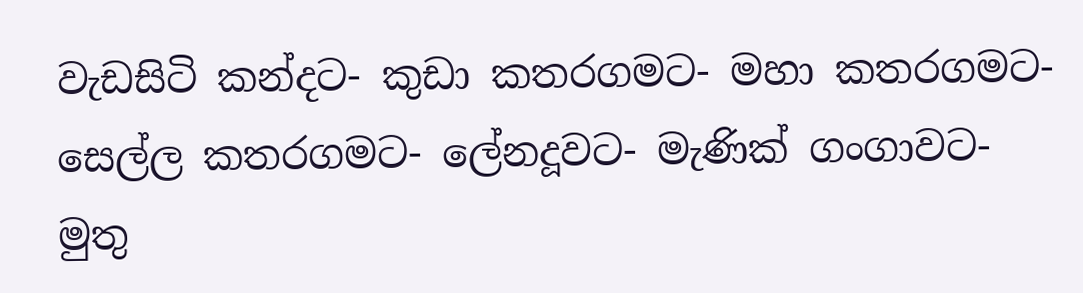වැඩසිටි කන්දට- කුඩා කතරගමට- මහා කතරගමට- සෙල්ල කතරගමට- ලේනදූවට- මැණික් ගංගාවට- මුතු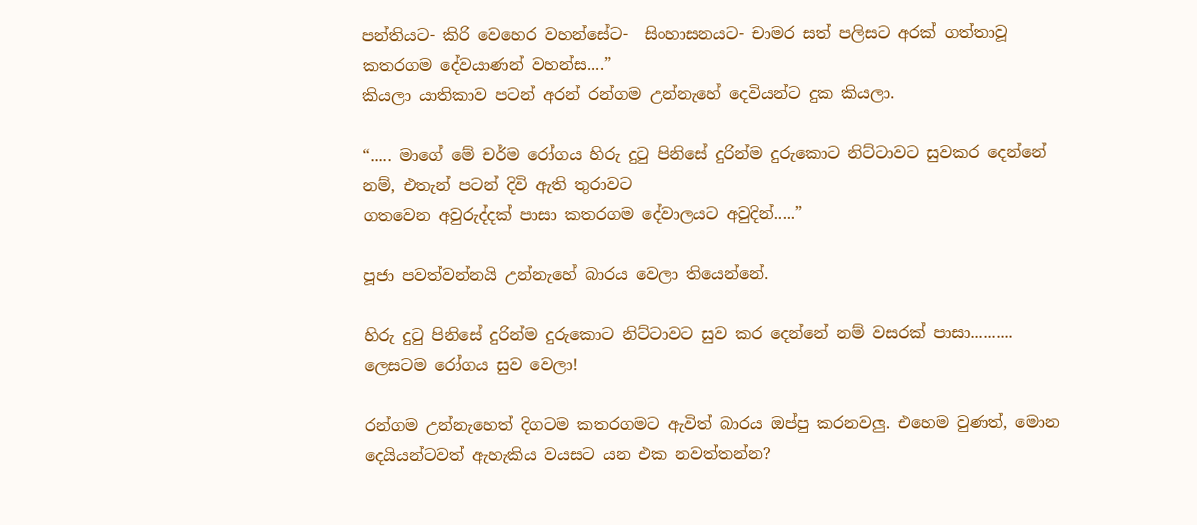පන්තියට- කිරි වෙහෙර වහන්සේට-  සිංහාසනයට- චාමර සත් පලිසට අරක් ගත්තාවූ කතරගම දේවයාණන් වහන්ස....”
කියලා යාතිකාව පටන් අරන් රන්ගම උන්නැහේ දෙවියන්ට දුක කියලා.

“..... මාගේ මේ චර්ම රෝගය හිරු දුටු පිනිසේ දුරින්ම දුරුකොට නිට්ටාවට සුවකර දෙන්නේ නම්, එතැන් පටන් දිවි ඇති තුරාවට
ගතවෙන අවුරුද්දක් පාසා කතරගම දේවාලයට අවුදින්.....”

පූජා පවත්වන්නයි උන්නැහේ බාරය වෙලා තියෙන්නේ.

හිරු දුටු පිනිසේ දුරින්ම දුරුකොට නිට්ටාවට සුව කර දෙන්නේ නම් වසරක් පාසා..........
ලෙසටම රෝගය සුව වෙලා!

රන්ගම උන්නැහෙත් දිගටම කතරගමට ඇවිත් බාරය ඔප්පු කරනවලු. එහෙම වුණත්, මොන දෙයියන්ටවත් ඇහැකිය වයසට යන එක නවත්තන්න?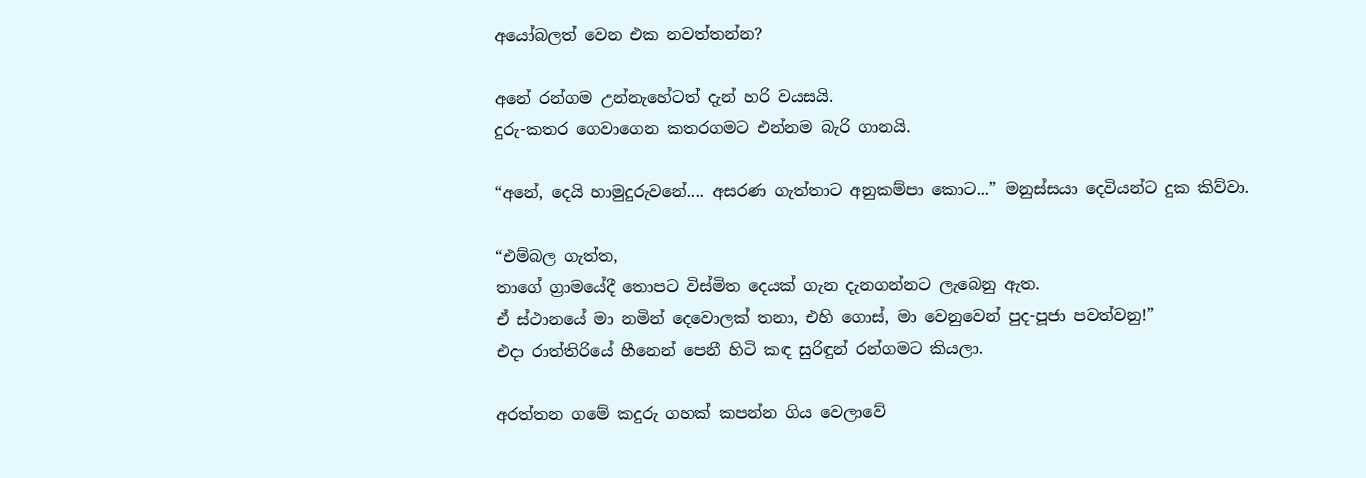අයෝබලත් වෙන එක නවත්තන්න?

අනේ රන්ගම උන්නැහේටත් දැන් හරි වයසයි.
දුරු-කතර ගෙවාගෙන කතරගමට එන්නම බැරි ගානයි.

“අනේ, දෙයි හාමුදුරුවනේ.... අසරණ ගැත්තාට අනුකම්පා කොට...” මනුස්සයා දෙවියන්ට දුක කිව්වා.

“එම්බල ගැත්ත,
තාගේ ග්‍රාමයේදී තොපට විස්මිත දෙයක් ගැන දැනගන්නට ලැබෙනු ඇත.
ඒ ස්ථානයේ මා නමින් දෙවොලක් තනා, එහි ගොස්, මා වෙනුවෙන් පුද-පූජා පවත්වනු!”
එදා රාත්තිරියේ හීනෙන් පෙනී හිටි කඳ සුරිඳුන් රන්ගමට කියලා.

අරත්තන ගමේ කදුරු ගහක් කපන්න ගිය වෙලාවේ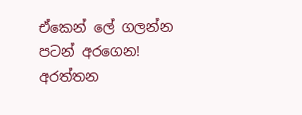ඒකෙන් ලේ ගලන්න පටන් අරගෙන!
අරත්තන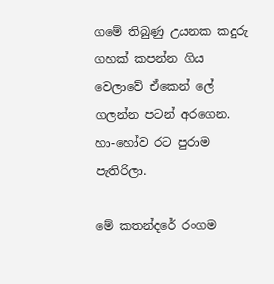ගමේ තිබුණු උයනක කදුරු ගහක් කපන්න ගිය වෙලාවේ ඒකෙන් ලේ ගලන්න පටන් අරගෙන. හා-හෝව රට පුරාම පැතිරිලා.

මේ කතන්දරේ රංගම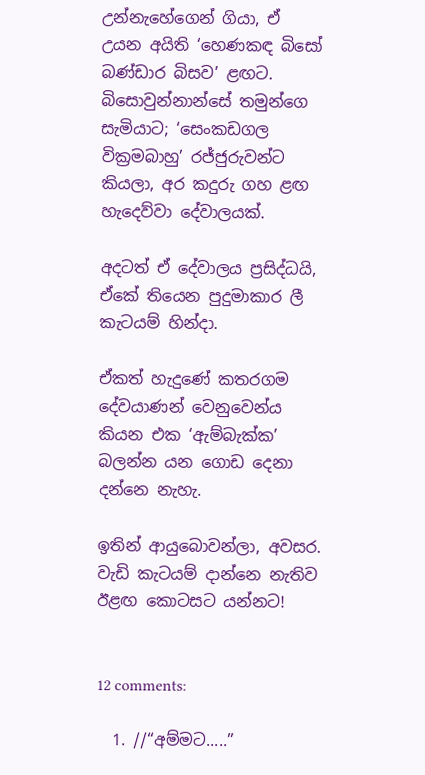උන්නැහේගෙන් ගියා, ඒ උයන අයිති ‘හෙණකඳ බිසෝ බණ්ඩාර බිසව’ ළඟට. බිසොවුන්නාන්සේ තමුන්ගෙ සැමියාට; ‘සෙංකඩගල වික්‍රමබාහු’ රජ්ජුරුවන්ට කියලා, අර කදුරු ගහ ළඟ හැදෙව්වා දේවාලයක්.

අදටත් ඒ දේවාලය ප්‍රසිද්ධයි, ඒකේ තියෙන පුදුමාකාර ලී කැටයම් හින්දා.

ඒකත් හැදුණේ කතරගම දේවයාණන් වෙනුවෙන්ය කියන එක ‘ඇම්බැක්ක’ බලන්න යන ගොඩ දෙනා දන්නෙ නැහැ.

ඉතින් ආයුබොවන්ලා, අවසර. වැඩි කැටයම් දාන්නෙ නැතිව ඊළඟ කොටසට යන්නට!


12 comments:

  1. //“අම්මට.....”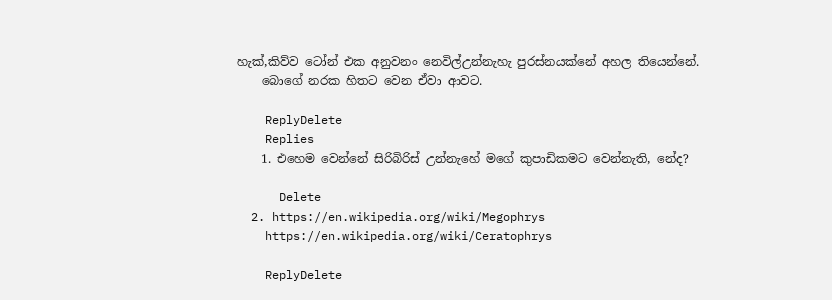හැක්,කිව්ව ටෝන් එක අනුවනං නෙවිල්උන්නැහැ පුරස්නයක්නේ අහල තියෙන්නේ.
    බොගේ නරක හිතට වෙන ඒවා ආවට.

    ReplyDelete
    Replies
    1. එහෙම වෙන්නේ සිරිබිරිස් උන්නැහේ මගේ කුපාඩිකමට වෙන්නැති, නේද?

      Delete
  2. https://en.wikipedia.org/wiki/Megophrys
    https://en.wikipedia.org/wiki/Ceratophrys

    ReplyDelete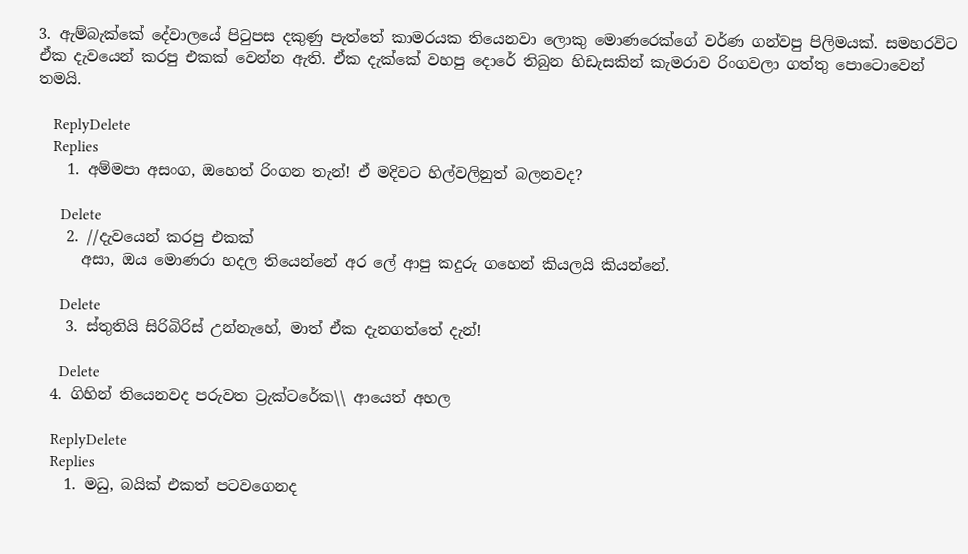3. ඇම්බැක්කේ දේවාලයේ පිටුපස දකුණු පැත්තේ කාමරයක තියෙනවා ලොකු මොණරෙක්ගේ වර්ණ ගන්වපු පිලිමයක්. සමහරවිට ඒක දැවයෙන් කරපු එකක් වෙන්න ඇති. ඒක දැක්කේ වහපු දොරේ තිබුන හිඩැසකින් කැමරාව රිංගවලා ගත්තු පොටොවෙන් තමයි.

    ReplyDelete
    Replies
    1. අම්මපා අසංග, ඔහෙත් රිංගන තැන්! ඒ මදිවට හිල්වලිනුත් බලනවද?

      Delete
    2. //දැවයෙන් කරපු එකක්
      අසා, ඔය මොණරා හදල තියෙන්නේ අර ලේ ආපු කදුරු ගහෙන් කියලයි කියන්නේ.

      Delete
    3. ස්තුතියි සිරිබිරිස් උන්නැහේ, මාත් ඒක දැනගත්තේ දැන්!

      Delete
  4. ගිහින් තියෙනවද පරුවත ට්‍රැක්ටරේක\\ ආයෙත් අහල

    ReplyDelete
    Replies
    1. මධු, බයික් එකත් පටවගෙනද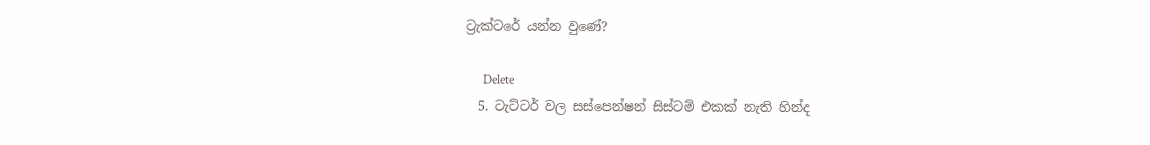ට්‍රැක්ටරේ යන්න වුණේ?

      Delete
  5. ටැට්ටර් වල සස්පෙන්ෂන් සිස්ටම් එකක් නැති හින්ද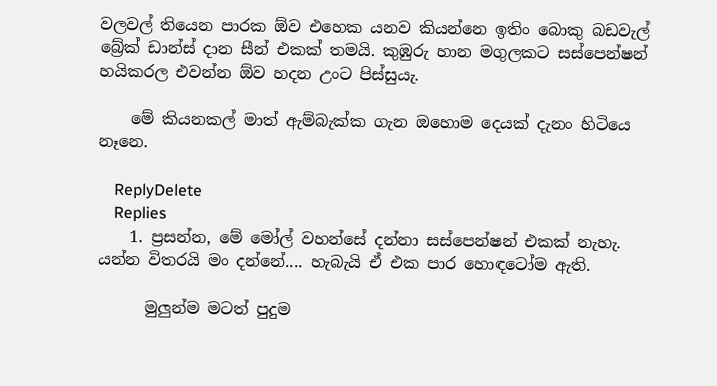වලවල් තියෙන පාරක ඕව එහෙක යනව කියන්නෙ ඉතිං බොකු බඩවැල් බ්‍රේක් ඩාන්ස් දාන සීන් එකක් තමයි. කුඹුරු හාන මගුලකට සස්පෙන්ෂන් හයිකරල එවන්න ඕව හදන උංට පිස්සුයැ.

    මේ කියනකල් මාත් ඇම්බැක්ක ගැන ඔහොම දෙයක් දැනං හිටියෙ නෑනෙ.

    ReplyDelete
    Replies
    1. ප්‍රසන්න, මේ මෝල් වහන්සේ දන්නා සස්පෙන්ෂන් එකක් නැහැ. යන්න විතරයි මං දන්නේ.... හැබැයි ඒ එක පාර හොඳටෝම ඇති.

      මුලුන්ම මටත් පුදුම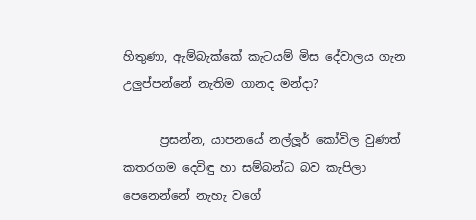හිතුණා, ඇම්බැක්කේ කැටයම් මිස දේවාලය ගැන උලුප්පන්නේ නැතිම ගානද මන්දා?

      ප්‍රසන්න, යාපනයේ නල්ලූර් කෝවිල වුණත් කතරගම දෙවිඳු හා සම්බන්ධ බව කැපිලා පෙනෙන්නේ නැහැ වගේ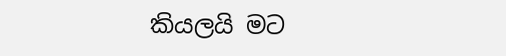කියලයි මට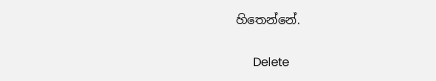හිතෙන්නේ.

      Delete